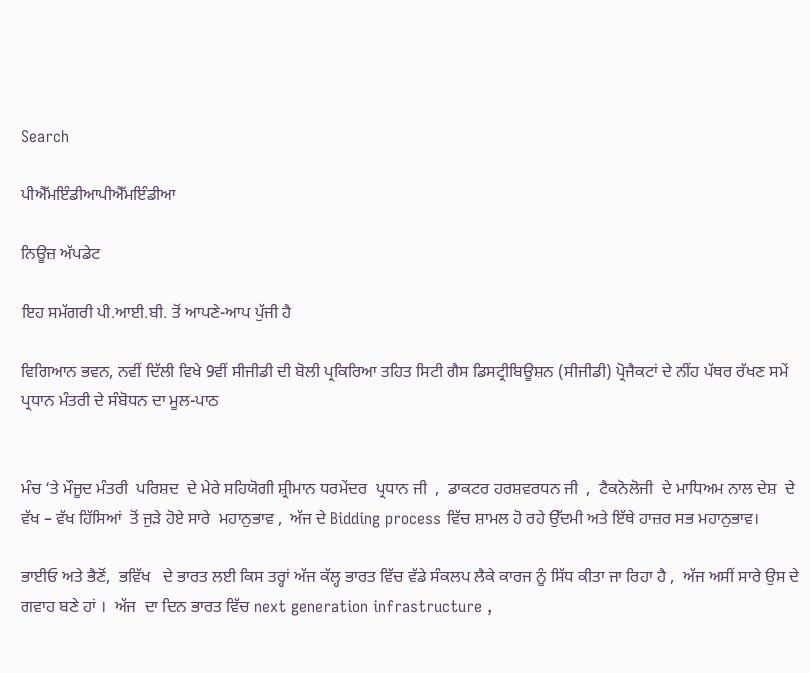Search

ਪੀਐੱਮਇੰਡੀਆਪੀਐੱਮਇੰਡੀਆ

ਨਿਊਜ਼ ਅੱਪਡੇਟ

ਇਹ ਸਮੱਗਰੀ ਪੀ.ਆਈ.ਬੀ. ਤੋਂ ਆਪਣੇ-ਆਪ ਪੁੱਜੀ ਹੈ

ਵਿਗਿਆਨ ਭਵਨ, ਨਵੀਂ ਦਿੱਲੀ ਵਿਖੇ 9ਵੀਂ ਸੀਜੀਡੀ ਦੀ ਬੋਲੀ ਪ੍ਰਕਿਰਿਆ ਤਹਿਤ ਸਿਟੀ ਗੈਸ ਡਿਸਟ੍ਰੀਬਿਊਸ਼ਨ (ਸੀਜੀਡੀ) ਪ੍ਰੋਜੈਕਟਾਂ ਦੇ ਨੀਂਹ ਪੱਥਰ ਰੱਖਣ ਸਮੇਂ ਪ੍ਰਧਾਨ ਮੰਤਰੀ ਦੇ ਸੰਬੋਧਨ ਦਾ ਮੂਲ-ਪਾਠ


ਮੰਚ ‘ਤੇ ਮੌਜੂਦ ਮੰਤਰੀ  ਪਰਿਸ਼ਦ  ਦੇ ਮੇਰੇ ਸਹਿਯੋਗੀ ਸ਼੍ਰੀਮਾਨ ਧਰਮੇਂਦਰ  ਪ੍ਰਧਾਨ ਜੀ  ,  ਡਾਕਟਰ ਹਰਸ਼ਵਰਧਨ ਜੀ  ,  ਟੈਕਨੋਲੋਜੀ  ਦੇ ਮਾਧਿਅਮ ਨਾਲ ਦੇਸ਼  ਦੇ ਵੱਖ – ਵੱਖ ਹਿੱਸਿਆਂ  ਤੋਂ ਜੁੜੇ ਹੋਏ ਸਾਰੇ  ਮਹਾਨੁਭਾਵ ,  ਅੱਜ ਦੇ Bidding process ਵਿੱਚ ਸ਼ਾਮਲ ਹੋ ਰਹੇ ਉੱਦਮੀ ਅਤੇ ਇੱਥੇ ਹਾਜ਼ਰ ਸਭ ਮਹਾਨੁਭਾਵ।

ਭਾਈਓ ਅਤੇ ਭੈਣੋਂ,  ਭਵਿੱਖ   ਦੇ ਭਾਰਤ ਲਈ ਕਿਸ ਤਰ੍ਹਾਂ ਅੱਜ ਕੱਲ੍ਹ ਭਾਰਤ ਵਿੱਚ ਵੱਡੇ ਸੰਕਲਪ ਲੈਕੇ ਕਾਰਜ ਨੂੰ ਸਿੱਧ ਕੀਤਾ ਜਾ ਰਿਹਾ ਹੈ ,  ਅੱਜ ਅਸੀਂ ਸਾਰੇ ਉਸ ਦੇ ਗਵਾਹ ਬਣੇ ਹਾਂ ।  ਅੱਜ  ਦਾ ਦਿਨ ਭਾਰਤ ਵਿੱਚ next generation infrastructure ,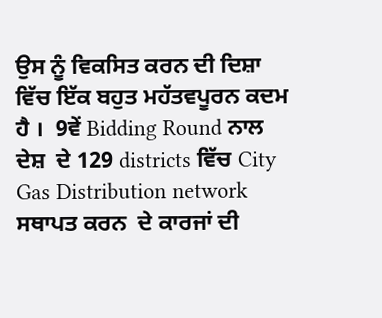ਉਸ ਨੂੰ ਵਿਕਸਿਤ ਕਰਨ ਦੀ ਦਿਸ਼ਾ ਵਿੱਚ ਇੱਕ ਬਹੁਤ ਮਹੱਤਵਪੂਰਨ ਕਦਮ   ਹੈ ।  9ਵੇਂ Bidding Round ਨਾਲ ਦੇਸ਼  ਦੇ 129 districts ਵਿੱਚ City Gas Distribution network ਸਥਾਪਤ ਕਰਨ  ਦੇ ਕਾਰਜਾਂ ਦੀ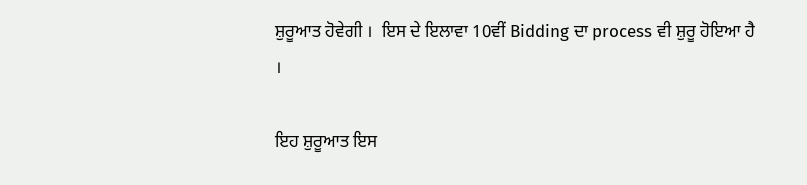ਸ਼ੁਰੂਆਤ ਹੋਵੇਗੀ ।  ਇਸ ਦੇ ਇਲਾਵਾ 10ਵੀਂ Bidding ਦਾ process ਵੀ ਸ਼ੁਰੂ ਹੋਇਆ ਹੈ ।

ਇਹ ਸ਼ੁਰੂਆਤ ਇਸ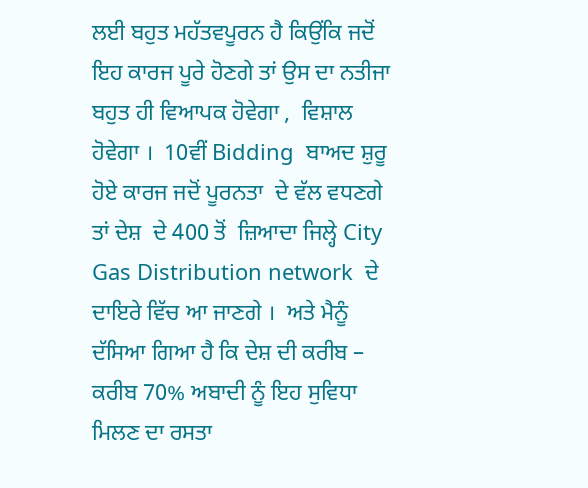ਲਈ ਬਹੁਤ ਮਹੱਤਵਪੂਰਨ ਹੈ ਕਿਉਂਕਿ ਜਦੋਂ ਇਹ ਕਾਰਜ ਪੂਰੇ ਹੋਣਗੇ ਤਾਂ ਉਸ ਦਾ ਨਤੀਜਾ ਬਹੁਤ ਹੀ ਵਿਆਪਕ ਹੋਵੇਗਾ ,  ਵਿਸ਼ਾਲ ਹੋਵੇਗਾ ।  10ਵੀਂ Bidding  ਬਾਅਦ ਸ਼ੁਰੂ ਹੋਏ ਕਾਰਜ ਜਦੋਂ ਪੂਰਨਤਾ  ਦੇ ਵੱਲ ਵਧਣਗੇ ਤਾਂ ਦੇਸ਼  ਦੇ 400 ਤੋਂ  ਜ਼ਿਆਦਾ ਜਿਲ੍ਹੇ City Gas Distribution network  ਦੇ ਦਾਇਰੇ ਵਿੱਚ ਆ ਜਾਣਗੇ ।  ਅਤੇ ਮੈਨੂੰ ਦੱਸਿਆ ਗਿਆ ਹੈ ਕਿ ਦੇਸ਼ ਦੀ ਕਰੀਬ – ਕਰੀਬ 70% ਅਬਾਦੀ ਨੂੰ ਇਹ ਸੁਵਿਧਾ ਮਿਲਣ ਦਾ ਰਸਤਾ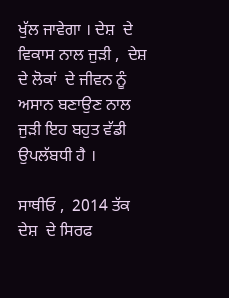ਖੁੱਲ ਜਾਵੇਗਾ । ਦੇਸ਼  ਦੇ ਵਿਕਾਸ ਨਾਲ ਜੁੜੀ ,  ਦੇਸ਼  ਦੇ ਲੋਕਾਂ  ਦੇ ਜੀਵਨ ਨੂੰ ਅਸਾਨ ਬਣਾਉਣ ਨਾਲ ਜੁੜੀ ਇਹ ਬਹੁਤ ਵੱਡੀ ਉਪਲੱਬਧੀ ਹੈ ।

ਸਾਥੀਓ ,  2014 ਤੱਕ ਦੇਸ਼  ਦੇ ਸਿਰਫ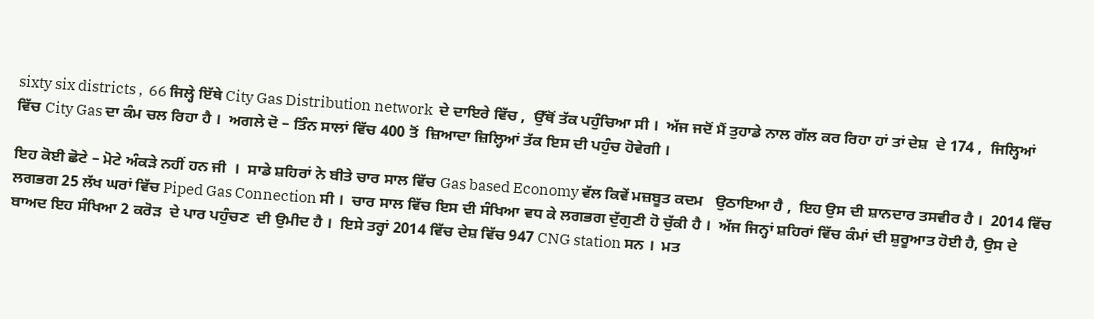sixty six districts ,  66 ਜਿਲ੍ਹੇ ਇੱਥੇ City Gas Distribution network  ਦੇ ਦਾਇਰੇ ਵਿੱਚ ,  ਉੱਥੋਂ ਤੱਕ ਪਹੁੰਚਿਆ ਸੀ ।  ਅੱਜ ਜਦੋਂ ਮੈਂ ਤੁਹਾਡੇ ਨਾਲ ਗੱਲ ਕਰ ਰਿਹਾ ਹਾਂ ਤਾਂ ਦੇਸ਼  ਦੇ 174 ,  ਜਿਲ੍ਹਿਆਂ ਵਿੱਚ City Gas ਦਾ ਕੰਮ ਚਲ ਰਿਹਾ ਹੈ ।  ਅਗਲੇ ਦੋ – ਤਿੰਨ ਸਾਲਾਂ ਵਿੱਚ 400 ਤੋਂ  ਜ਼ਿਆਦਾ ਜ਼ਿਲ੍ਹਿਆਂ ਤੱਕ ਇਸ ਦੀ ਪਹੁੰਚ ਹੋਵੇਗੀ ।

ਇਹ ਕੋਈ ਛੋਟੇ – ਮੋਟੇ ਅੰਕੜੇ ਨਹੀਂ ਹਨ ਜੀ  ।  ਸਾਡੇ ਸ਼ਹਿਰਾਂ ਨੇ ਬੀਤੇ ਚਾਰ ਸਾਲ ਵਿੱਚ Gas based Economy ਵੱਲ ਕਿਵੇਂ ਮਜ਼ਬੂਤ ਕਦਮ   ਉਠਾਇਆ ਹੈ ,  ਇਹ ਉਸ ਦੀ ਸ਼ਾਨਦਾਰ ਤਸਵੀਰ ਹੈ ।  2014 ਵਿੱਚ ਲਗਭਗ 25 ਲੱਖ ਘਰਾਂ ਵਿੱਚ Piped Gas Connection ਸੀ ।  ਚਾਰ ਸਾਲ ਵਿੱਚ ਇਸ ਦੀ ਸੰਖਿਆ ਵਧ ਕੇ ਲਗਭਗ ਦੁੱਗੁਣੀ ਹੋ ਚੁੱਕੀ ਹੈ ।  ਅੱਜ ਜਿਨ੍ਹਾਂ ਸ਼ਹਿਰਾਂ ਵਿੱਚ ਕੰਮਾਂ ਦੀ ਸ਼ੁਰੂਆਤ ਹੋਈ ਹੈ, ਉਸ ਦੇ ਬਾਅਦ ਇਹ ਸੰਖਿਆ 2 ਕਰੋੜ  ਦੇ ਪਾਰ ਪਹੁੰਚਣ  ਦੀ ਉਮੀਦ ਹੈ ।  ਇਸੇ ਤਰ੍ਹਾਂ 2014 ਵਿੱਚ ਦੇਸ਼ ਵਿੱਚ 947 CNG station ਸਨ ।  ਮਤ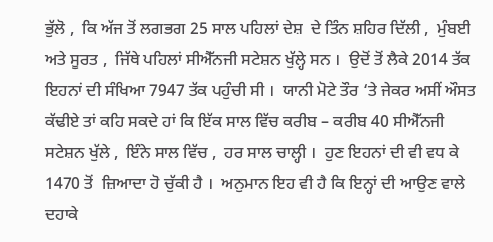ਭੁੱਲੋ ,  ਕਿ ਅੱਜ ਤੋਂ ਲਗਭਗ 25 ਸਾਲ ਪਹਿਲਾਂ ਦੇਸ਼  ਦੇ ਤਿੰਨ ਸ਼ਹਿਰ ਦਿੱਲੀ ,  ਮੁੰਬਈ ਅਤੇ ਸੂਰਤ ,  ਜਿੱਥੇ ਪਹਿਲਾਂ ਸੀਐੱਨਜੀ ਸਟੇਸ਼ਨ ਖੁੱਲ੍ਹੇ ਸਨ ।  ਉਦੋਂ ਤੋਂ ਲੈਕੇ 2014 ਤੱਕ ਇਹਨਾਂ ਦੀ ਸੰਖਿਆ 7947 ਤੱਕ ਪਹੁੰਚੀ ਸੀ ।  ਯਾਨੀ ਮੋਟੇ ਤੌਰ ‘ਤੇ ਜੇਕਰ ਅਸੀਂ ਔਸਤ ਕੱਢੀਏ ਤਾਂ ਕਹਿ ਸਕਦੇ ਹਾਂ ਕਿ ਇੱਕ ਸਾਲ ਵਿੱਚ ਕਰੀਬ – ਕਰੀਬ 40 ਸੀਐੱਨਜੀ ਸਟੇਸ਼ਨ ਖੁੱਲੇ ,  ਇੰਨੇ ਸਾਲ ਵਿੱਚ ,  ਹਰ ਸਾਲ ਚਾਲ੍ਹੀ ।  ਹੁਣ ਇਹਨਾਂ ਦੀ ਵੀ ਵਧ ਕੇ 1470 ਤੋਂ  ਜ਼ਿਆਦਾ ਹੋ ਚੁੱਕੀ ਹੈ ।  ਅਨੁਮਾਨ ਇਹ ਵੀ ਹੈ ਕਿ ਇਨ੍ਹਾਂ ਦੀ ਆਉਣ ਵਾਲੇ ਦਹਾਕੇ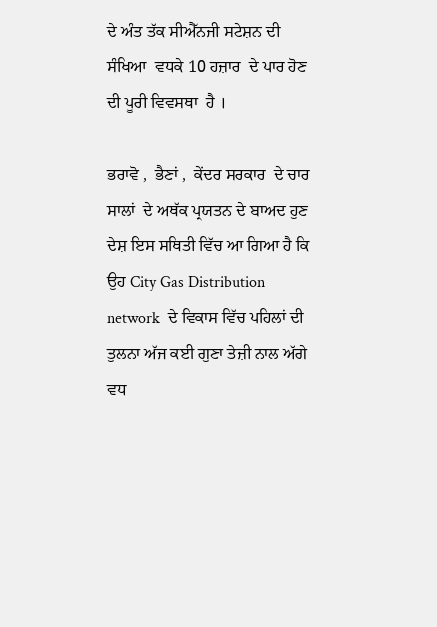ਦੇ ਅੰਤ ਤੱਕ ਸੀਐੱਨਜੀ ਸਟੇਸ਼ਨ ਦੀ ਸੰਖਿਆ  ਵਧਕੇ 10 ਹਜ਼ਾਰ  ਦੇ ਪਾਰ ਹੋਣ ਦੀ ਪੂਰੀ ਵਿਵਸਥਾ  ਹੈ ।

ਭਰਾਵੋ ,  ਭੈਣਾਂ ,  ਕੇਂਦਰ ਸਰਕਾਰ  ਦੇ ਚਾਰ ਸਾਲਾਂ  ਦੇ ਅਥੱਕ ਪ੍ਰਯਤਨ ਦੇ ਬਾਅਦ ਹੁਣ ਦੇਸ਼ ਇਸ ਸਥਿਤੀ ਵਿੱਚ ਆ ਗਿਆ ਹੈ ਕਿ ਉਹ City Gas Distribution network  ਦੇ ਵਿਕਾਸ ਵਿੱਚ ਪਹਿਲਾਂ ਦੀ ਤੁਲਨਾ ਅੱਜ ਕਈ ਗੁਣਾ ਤੇਜ਼ੀ ਨਾਲ ਅੱਗੇ ਵਧ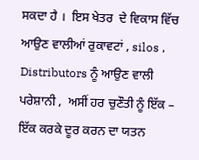ਸਕਦਾ ਹੈ ।  ਇਸ ਖੇਤਰ  ਦੇ ਵਿਕਾਸ ਵਿੱਚ ਆਉਣ ਵਾਲੀਆਂ ਰੁਕਾਵਟਾਂ , silos ,  Distributors ਨੂੰ ਆਉਣ ਵਾਲੀ ਪਰੇਸ਼ਾਨੀ ,  ਅਸੀਂ ਹਰ ਚੁਣੌਤੀ ਨੂੰ ਇੱਕ – ਇੱਕ ਕਰਕੇ ਦੂਰ ਕਰਨ ਦਾ ਯਤਨ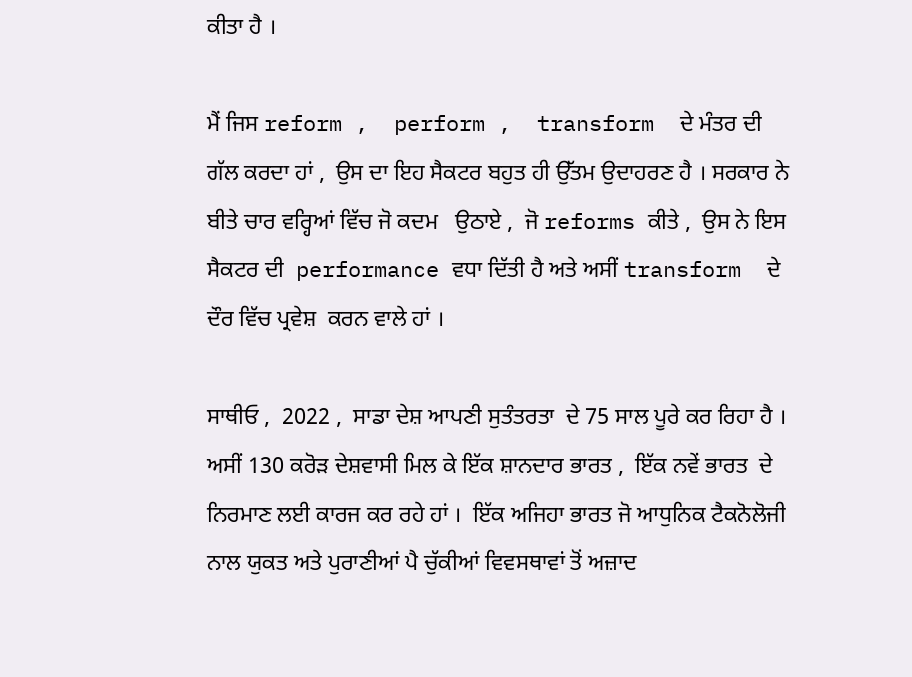ਕੀਤਾ ਹੈ ।

ਮੈਂ ਜਿਸ reform ,  perform ,  transform  ਦੇ ਮੰਤਰ ਦੀ ਗੱਲ ਕਰਦਾ ਹਾਂ ,  ਉਸ ਦਾ ਇਹ ਸੈਕਟਰ ਬਹੁਤ ਹੀ ਉੱਤਮ ਉਦਾਹਰਣ ਹੈ । ਸਰਕਾਰ ਨੇ ਬੀਤੇ ਚਾਰ ਵਰ੍ਹਿਆਂ ਵਿੱਚ ਜੋ ਕਦਮ   ਉਠਾਏ ,  ਜੋ reforms ਕੀਤੇ ,  ਉਸ ਨੇ ਇਸ ਸੈਕਟਰ ਦੀ  performance ਵਧਾ ਦਿੱਤੀ ਹੈ ਅਤੇ ਅਸੀਂ transform  ਦੇ ਦੌਰ ਵਿੱਚ ਪ੍ਰਵੇਸ਼  ਕਰਨ ਵਾਲੇ ਹਾਂ ।

ਸਾਥੀਓ ,  2022 ,  ਸਾਡਾ ਦੇਸ਼ ਆਪਣੀ ਸੁਤੰਤਰਤਾ  ਦੇ 75 ਸਾਲ ਪੂਰੇ ਕਰ ਰਿਹਾ ਹੈ ।  ਅਸੀਂ 130 ਕਰੋੜ ਦੇਸ਼ਵਾਸੀ ਮਿਲ ਕੇ ਇੱਕ ਸ਼ਾਨਦਾਰ ਭਾਰਤ ,  ਇੱਕ ਨਵੇਂ ਭਾਰਤ  ਦੇ ਨਿਰਮਾਣ ਲਈ ਕਾਰਜ ਕਰ ਰਹੇ ਹਾਂ ।  ਇੱਕ ਅਜਿਹਾ ਭਾਰਤ ਜੋ ਆਧੁ‍ਨਿਕ ਟੈਕਨੋਲੋਜੀ ਨਾਲ ਯੁਕਤ ਅਤੇ ਪੁਰਾਣੀਆਂ ਪੈ ਚੁੱਕੀਆਂ ਵਿਵਸਥਾਵਾਂ ਤੋਂ ਅਜ਼ਾਦ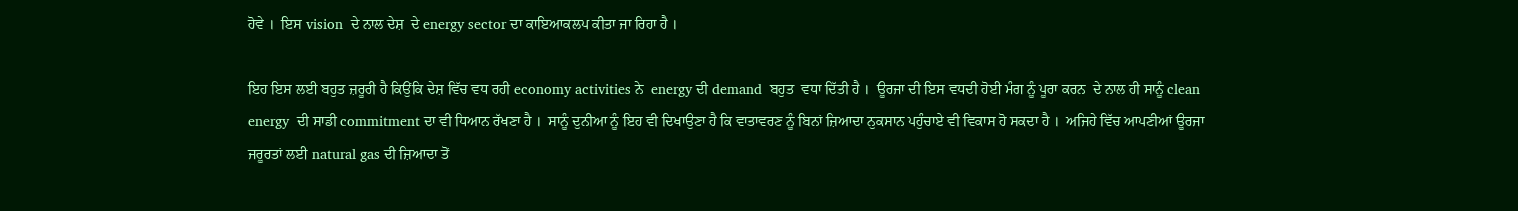ਹੋਵੇ ।  ਇਸ vision  ਦੇ ਨਾਲ ਦੇਸ਼  ਦੇ energy sector ਦਾ ਕਾਇਆਕਲਪ ਕੀਤਾ ਜਾ ਰਿਹਾ ਹੈ ।

ਇਹ ਇਸ ਲਈ ਬਹੁਤ ਜ਼ਰੂਰੀ ਹੈ ਕਿਉਂਕਿ ਦੇਸ਼ ਵਿੱਚ ਵਧ ਰਹੀ economy activities ਨੇ  energy ਦੀ demand  ਬਹੁਤ  ਵਧਾ ਦਿੱਤੀ ਹੈ ।  ਊਰਜਾ ਦੀ ਇਸ ਵਧਦੀ ਹੋਈ ਮੰਗ ਨੂੰ ਪੂਰਾ ਕਰਨ  ਦੇ ਨਾਲ ਹੀ ਸਾਨੂੰ clean energy  ਦੀ ਸਾਡੀ commitment ਦਾ ਵੀ ਧਿਆਨ ਰੱਖਣਾ ਹੈ ।  ਸਾਨੂੰ ਦੁਨੀਆ ਨੂੰ ਇਹ ਵੀ ਦਿਖਾਉਣਾ ਹੈ ਕਿ ਵਾਤਾਵਰਣ ਨੂੰ ਬਿਨਾਂ ਜ਼ਿਆਦਾ ਨੁਕਸਾਨ ਪਹੁੰਚਾਏ ਵੀ ਵਿਕਾਸ ਹੋ ਸਕਦਾ ਹੈ ।  ਅਜਿਹੇ ਵਿੱਚ ਆਪਣੀਆਂ ਊਰਜਾ ਜਰੂਰਤਾਂ ਲਈ natural gas ਦੀ ਜ਼ਿਆਦਾ ਤੋਂ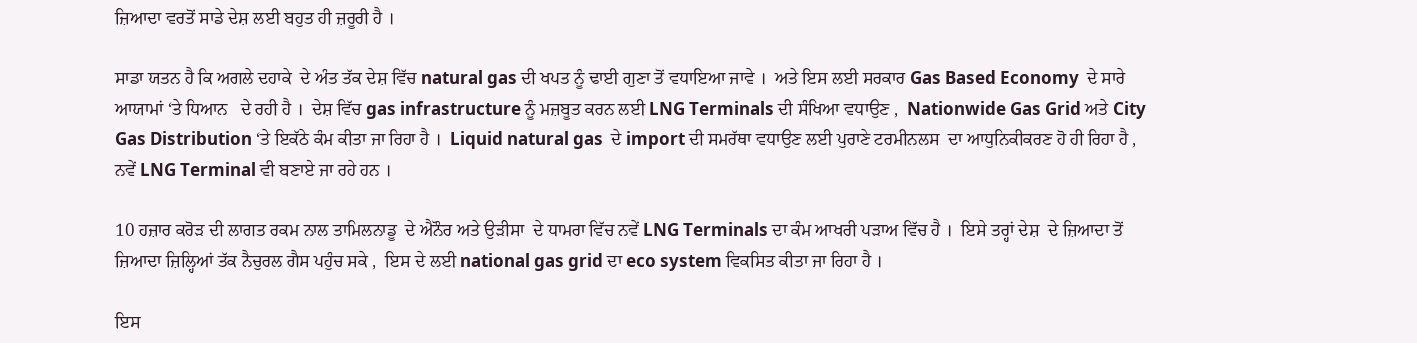ਜ਼ਿਆਦਾ ਵਰਤੋਂ ਸਾਡੇ ਦੇਸ਼ ਲਈ ਬਹੁਤ ਹੀ ਜ਼ਰੂਰੀ ਹੈ ।

ਸਾਡਾ ਯਤਨ ਹੈ ਕਿ ਅਗਲੇ ਦਹਾਕੇ  ਦੇ ਅੰਤ ਤੱਕ ਦੇਸ਼ ਵਿੱਚ natural gas ਦੀ ਖਪਤ ਨੂੰ ਢਾਈ ਗੁਣਾ ਤੋਂ ਵਧਾਇਆ ਜਾਵੇ ।  ਅਤੇ ਇਸ ਲਈ ਸਰਕਾਰ Gas Based Economy  ਦੇ ਸਾਰੇ ਆਯਾਮਾਂ ‘ਤੇ ਧਿਆਨ   ਦੇ ਰਹੀ ਹੈ ।  ਦੇਸ਼ ਵਿੱਚ gas infrastructure ਨੂੰ ਮਜ਼ਬੂਤ ਕਰਨ ਲਈ LNG Terminals ਦੀ ਸੰਖਿਆ ਵਧਾਉਣ ,  Nationwide Gas Grid ਅਤੇ City Gas Distribution ‘ਤੇ ਇਕੱਠੇ ਕੰਮ ਕੀਤਾ ਜਾ ਰਿਹਾ ਹੈ ।  Liquid natural gas  ਦੇ import ਦੀ ਸਮਰੱਥਾ ਵਧਾਉਣ ਲਈ ਪੁਰਾਣੇ ਟਰਮੀਨਲਸ  ਦਾ ਆਧੁਨਿਕੀਕਰਣ ਹੋ ਹੀ ਰਿਹਾ ਹੈ ,  ਨਵੇਂ LNG Terminal ਵੀ ਬਣਾਏ ਜਾ ਰਹੇ ਹਨ ।

10 ਹਜ਼ਾਰ ਕਰੋੜ ਦੀ ਲਾਗਤ ਰਕਮ ਨਾਲ ਤਾਮਿਲਨਾਡੂ  ਦੇ ਐਨੌਰ ਅਤੇ ਉੜੀਸਾ  ਦੇ ਧਾਮਰਾ ਵਿੱਚ ਨਵੇਂ LNG Terminals ਦਾ ਕੰਮ ਆਖਰੀ ਪੜਾਅ ਵਿੱਚ ਹੈ ।  ਇਸੇ ਤਰ੍ਹਾਂ ਦੇਸ਼  ਦੇ ਜ਼ਿਆਦਾ ਤੋਂ  ਜ਼ਿਆਦਾ ਜ਼ਿਲ੍ਹਿਆਂ ਤੱਕ ਨੈਚੁਰਲ ਗੈਸ ਪਹੁੰਚ ਸਕੇ ,  ਇਸ ਦੇ ਲਈ national gas grid ਦਾ eco system ਵਿਕਸਿਤ ਕੀਤਾ ਜਾ ਰਿਹਾ ਹੈ ।

ਇਸ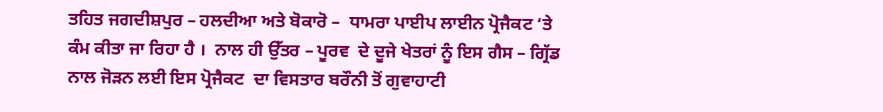ਤਹਿਤ ਜਗਦੀਸ਼ਪੁਰ – ਹਲਦੀਆ ਅਤੇ ਬੋਕਾਰੋ –  ਧਾਮਰਾ ਪਾਈਪ ਲਾਈਨ ਪ੍ਰੋਜੈਕਟ ‘ਤੇ ਕੰਮ ਕੀਤਾ ਜਾ ਰਿਹਾ ਹੈ ।  ਨਾਲ ਹੀ ਉੱਤਰ – ਪੂਰਵ  ਦੇ ਦੂਜੇ ਖੇਤਰਾਂ ਨੂੰ ਇਸ ਗੈਸ – ਗ੍ਰਿੱਡ ਨਾਲ ਜੋੜਨ ਲਈ ਇਸ ਪ੍ਰੋਜੈਕਟ  ਦਾ ਵਿਸਤਾਰ ਬਰੌਨੀ ਤੋਂ ਗੁਵਾਹਾਟੀ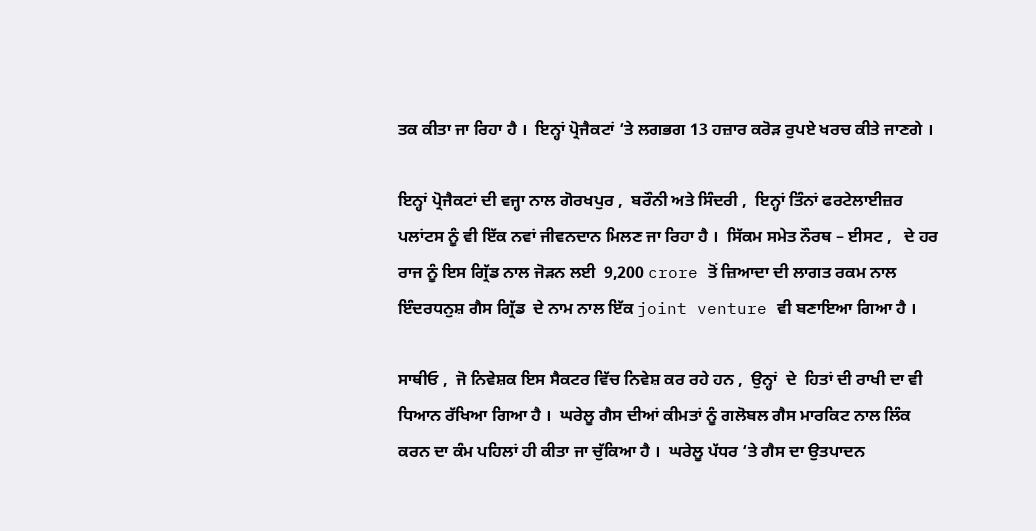ਤ‍‍ਕ ਕੀਤਾ ਜਾ ਰਿਹਾ ਹੈ ।  ਇਨ੍ਹਾਂ ਪ੍ਰੋਜੈਕਟਾਂ ‘ਤੇ ਲਗਭਗ 13 ਹਜ਼ਾਰ ਕਰੋੜ ਰੁਪਏ ਖਰਚ ਕੀਤੇ ਜਾਣਗੇ ।

ਇਨ੍ਹਾਂ ਪ੍ਰੋਜੈਕਟਾਂ ਦੀ ਵਜ੍ਹਾ ਨਾਲ ਗੋਰਖਪੁਰ ,  ਬਰੌਨੀ ਅਤੇ ਸਿੰਦਰੀ ,  ਇਨ੍ਹਾਂ ਤਿੰਨਾਂ ਫਰਟੇਲਾਈਜ਼ਰ ਪਲਾਂਟਸ ਨੂੰ ਵੀ ਇੱਕ ਨਵਾਂ ਜੀਵਨਦਾਨ ਮਿਲਣ ਜਾ ਰਿਹਾ ਹੈ ।  ਸਿੱਕਮ ਸਮੇਤ ਨੌਰਥ – ਈਸਟ ,   ਦੇ ਹਰ ਰਾਜ ਨੂੰ ਇਸ ਗ੍ਰਿੱਡ ਨਾਲ ਜੋੜਨ ਲਈ  9,200 crore ਤੋਂ ਜ਼ਿਆਦਾ ਦੀ ਲਾਗਤ ਰਕਮ ਨਾਲ ਇੰਦਰਧਨੁਸ਼ ਗੈਸ ਗ੍ਰਿੱਡ  ਦੇ ਨਾਮ ਨਾਲ ਇੱਕ joint venture ਵੀ ਬਣਾਇਆ ਗਿਆ ਹੈ ।

ਸਾਥੀਓ ,  ਜੋ ਨਿਵੇਸ਼ਕ ਇਸ ਸੈਕਟਰ ਵਿੱਚ ਨਿਵੇਸ਼ ਕਰ ਰਹੇ ਹਨ ,  ਉਨ੍ਹਾਂ  ਦੇ  ਹਿਤਾਂ ਦੀ ਰਾਖੀ ਦਾ ਵੀ ਧਿਆਨ ਰੱਖਿਆ ਗਿਆ ਹੈ ।  ਘਰੇਲੂ ਗੈਸ ਦੀਆਂ ਕੀਮਤਾਂ ਨੂੰ ਗਲੋਬਲ ਗੈਸ ਮਾਰਕਿਟ ਨਾਲ ਲਿੰਕ ਕਰਨ ਦਾ ਕੰਮ ਪਹਿਲਾਂ ਹੀ ਕੀਤਾ ਜਾ ਚੁੱਕਿਆ ਹੈ ।  ਘਰੇਲੂ ਪੱਧਰ ‘ਤੇ ਗੈਸ ਦਾ ਉਤਪਾਦਨ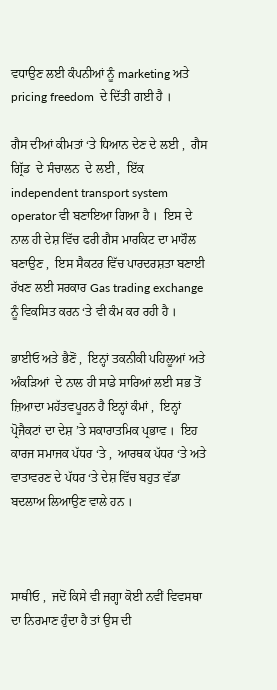ਵਧਾਉਣ ਲਈ ਕੰਪਨੀਆਂ ਨੂੰ marketing ਅਤੇ pricing freedom  ਦੇ ਦਿੱਤੀ ਗਈ ਹੈ ।

ਗੈਸ ਦੀਆਂ ਕੀਮਤਾਂ ‘ਤੇ ਧਿਆਨ ਦੇਣ ਦੇ ਲਈ ,  ਗੈਸ ਗ੍ਰਿੱਡ  ਦੇ ਸੰਚਾਲਨ  ਦੇ ਲਈ ,  ਇੱਕ independent transport system operator ਵੀ ਬਣਾਇਆ ਗਿਆ ਹੈ ।  ਇਸ ਦੇ ਨਾਲ ਹੀ ਦੇਸ਼ ਵਿੱਚ ਫਰੀ ਗੈਸ ਮਾਰਕਿਟ ਦਾ ਮਾਹੌਲ ਬਣਾਉਣ ,  ਇਸ ਸੈਕਟਰ ਵਿੱਚ ਪਾਰਦਰਸ਼ਤਾ ਬਣਾਈ ਰੱਖਣ ਲਈ ਸਰਕਾਰ Gas trading exchange ਨੂੰ ਵਿਕਸਿਤ ਕਰਨ ‘ਤੇ ਵੀ ਕੰਮ ਕਰ ਰਹੀ ਹੈ ।

ਭਾਈਓ ਅਤੇ ਭੈਣੋਂ ,  ਇਨ੍ਹਾਂ ਤਕਨੀਕੀ ਪਹਿਲੂਆਂ ਅਤੇ ਅੰਕੜਿਆਂ  ਦੇ ਨਾਲ ਹੀ ਸਾਡੇ ਸਾਰਿਆਂ ਲਈ ਸਭ ਤੋਂ ਜ਼ਿਆਦਾ ਮਹੱਤਵਪੂਰਨ ਹੈ ਇਨ੍ਹਾਂ ਕੰਮਾਂ ,  ਇਨ੍ਹਾਂ ਪ੍ਰੋਜੈਕਟਾਂ ਦਾ ਦੇਸ਼ ’ਤੇ ਸਕਾਰਾਤਮਿਕ ਪ੍ਰਭਾਵ ।  ਇਹ ਕਾਰਜ ਸਮਾਜਕ ਪੱਧਰ ‘ਤੇ ,  ਆਰਥਕ ਪੱਧਰ ‘ਤੇ ਅਤੇ ਵਾਤਾਵਰਣ ਦੇ ਪੱਧਰ ‘ਤੇ ਦੇਸ਼ ਵਿੱਚ ਬਹੁਤ ਵੱਡਾ ਬਦਲਾਅ ਲਿਆਉਣ ਵਾਲੇ ਹਨ ।



ਸਾਥੀਓ ,  ਜਦੋਂ ਕਿਸੇ ਵੀ ਜਗ੍ਹਾ ਕੋਈ ਨਵੀਂ ਵਿਵਸਥਾ ਦਾ ਨਿਰਮਾਣ ਹੁੰਦਾ ਹੈ ਤਾਂ ਉਸ ਦੀ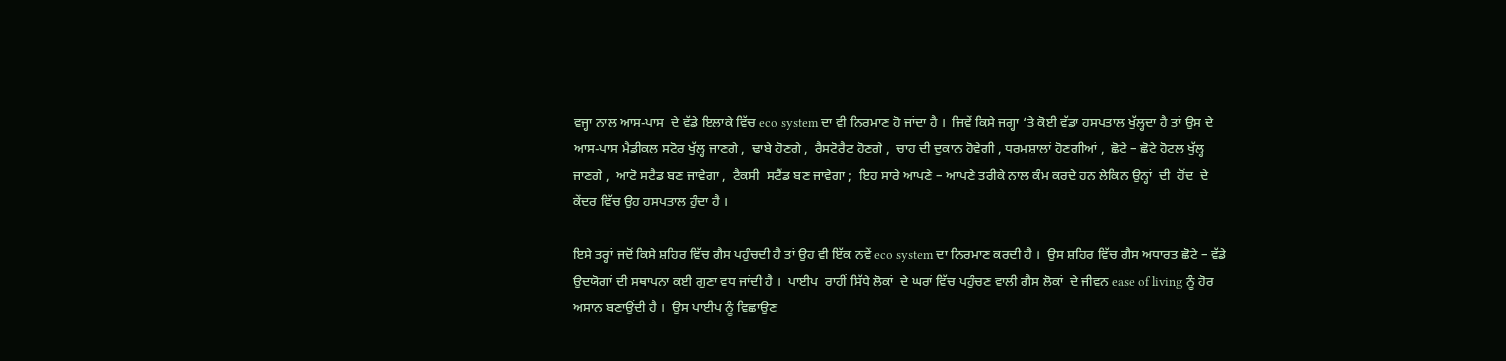ਵਜ੍ਹਾ ਨਾਲ ਆਸ-ਪਾਸ  ਦੇ ਵੱਡੇ ਇਲਾਕੇ ਵਿੱਚ eco system ਦਾ ਵੀ ਨਿਰਮਾਣ ਹੋ ਜਾਂਦਾ ਹੈ ।  ਜਿਵੇਂ ਕਿਸੇ ਜਗ੍ਹਾ ‘ਤੇ ਕੋਈ ਵੱਡਾ ਹਸਪਤਾਲ ਖੁੱਲ੍ਹਦਾ ਹੈ ਤਾਂ ਉਸ ਦੇ ਆਸ-ਪਾਸ ਮੈਡੀਕਲ ਸਟੋਰ ਖੁੱਲ੍ਹ ਜਾਣਗੇ ,  ਢਾਬੇ ਹੋਣਗੇ ,  ਰੈਸਟੋਰੈਟ ਹੋਣਗੇ ,  ਚਾਹ ਦੀ ਦੁਕਾਨ ਹੋਵੇਗੀ , ਧਰਮਸ਼ਾਲਾਂ ਹੋਣਗੀਆਂ ,  ਛੋਟੇ – ਛੋਟੇ ਹੋਟਲ ਖੁੱਲ੍ਹ ਜਾਣਗੇ ,  ਆਟੋ ਸਟੈਡ ਬਣ ਜਾਵੇਗਾ ,  ਟੈਕਸੀ  ਸਟੈਂਡ ਬਣ ਜਾਵੇਗਾ ;  ਇਹ ਸਾਰੇ ਆਪਣੇ – ਆਪਣੇ ਤਰੀਕੇ ਨਾਲ ਕੰਮ ਕਰਦੇ ਹਨ ਲੇਕਿਨ ਉਨ੍ਹਾਂ  ਦੀ  ਹੋਂਦ  ਦੇ ਕੇਂਦਰ ਵਿੱਚ ਉਹ ਹਸਪਤਾਲ ਹੁੰਦਾ ਹੈ ।

ਇਸੇ ਤਰ੍ਹਾਂ ਜਦੋਂ ਕਿਸੇ ਸ਼ਹਿਰ ਵਿੱਚ ਗੈਸ ਪਹੁੰਚਦੀ ਹੈ ਤਾਂ ਉਹ ਵੀ ਇੱਕ ਨਵੇਂ eco system ਦਾ ਨਿਰਮਾਣ ਕਰਦੀ ਹੈ ।  ਉਸ ਸ਼ਹਿਰ ਵਿੱਚ ਗੈਸ ਅਧਾਰਤ ਛੋਟੇ – ਵੱਡੇ ਉਦਯੋਗਾਂ ਦੀ ਸ‍ਥਾਪਨਾ ਕਈ ਗੁਣਾ ਵਧ ਜਾਂਦੀ ਹੈ ।  ਪਾਈਪ  ਰਾਹੀਂ ਸਿੱਧੇ ਲੋਕਾਂ  ਦੇ ਘਰਾਂ ਵਿੱਚ ਪਹੁੰਚਣ ਵਾਲੀ ਗੈਸ ਲੋਕਾਂ  ਦੇ ਜੀਵਨ ease of living ਨੂੰ ਹੋਰ ਅਸਾਨ ਬਣਾਉਂਦੀ ਹੈ ।  ਉਸ ਪਾਈਪ ਨੂੰ ਵਿਛਾਉਣ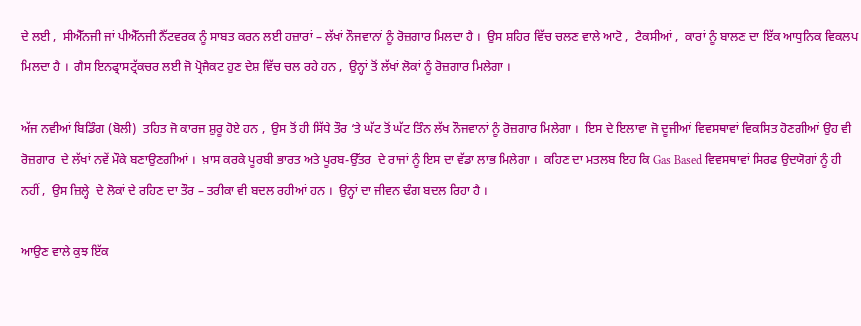ਦੇ ਲਈ ,  ਸੀਐੱਨਜੀ ਜਾਂ ਪੀਐੱਨਜੀ ਨੈੱਟਵਰਕ ਨੂੰ ਸਾਬਤ ਕਰਨ ਲਈ ਹਜ਼ਾਰਾਂ – ਲੱਖਾਂ ਨੌਜਵਾਨਾਂ ਨੂੰ ਰੋਜ਼ਗਾਰ ਮਿਲਦਾ ਹੈ ।  ਉਸ ਸ਼ਹਿਰ ਵਿੱਚ ਚਲਣ ਵਾਲੇ ਆਟੋ ,  ਟੈਕਸੀਆਂ ,  ਕਾਰਾਂ ਨੂੰ ਬਾਲਣ ਦਾ ਇੱਕ ਆਧੁਨਿਕ ਵਿਕਲਪ ਮਿਲਦਾ ਹੈ ।  ਗੈਸ ਇਨਫ੍ਰਾਸਟ੍ਰੱਕਚਰ ਲਈ ਜੋ ਪ੍ਰੋਜੈਕਟ ਹੁਣ ਦੇਸ਼ ਵਿੱਚ ਚਲ ਰਹੇ ਹਨ ,  ਉਨ੍ਹਾਂ ਤੋਂ ਲੱਖਾਂ ਲੋਕਾਂ ਨੂੰ ਰੋਜ਼ਗਾਰ ਮਿਲੇਗਾ ।

ਅੱਜ ਨਵੀਆਂ ਬਿਡਿੰਗ (ਬੋਲੀ)  ਤਹਿਤ ਜੋ ਕਾਰਜ ਸ਼ੁਰੂ ਹੋਏ ਹਨ ,  ਉਸ ਤੋਂ ਹੀ ਸਿੱਧੇ ਤੌਰ ‘ਤੇ ਘੱਟ ਤੋਂ ਘੱਟ ਤਿੰਨ ਲੱਖ ਨੌਜਵਾਨਾਂ ਨੂੰ ਰੋਜ਼ਗਾਰ ਮਿਲੇਗਾ ।  ਇਸ ਦੇ ਇਲਾਵਾ ਜੋ ਦੂਜੀਆਂ ਵਿਵਸਥਾਵਾਂ ਵਿਕਸਿਤ ਹੋਣਗੀਆਂ ਉਹ ਵੀ ਰੋਜ਼ਗਾਰ  ਦੇ ਲੱਖਾਂ ਨਵੇਂ ਮੌਕੇ ਬਣਾਉਣਗੀਆਂ ।  ਖ਼ਾਸ ਕਰਕੇ ਪੂਰਬੀ ਭਾਰਤ ਅਤੇ ਪੂਰਬ-ਉੱਤਰ  ਦੇ ਰਾਜਾਂ ਨੂੰ ਇਸ ਦਾ ਵੱਡਾ ਲਾਭ ਮਿਲੇਗਾ ।  ਕਹਿਣ ਦਾ ਮਤਲਬ ਇਹ ਕਿ Gas Based ਵਿਵਸਥਾਵਾਂ ਸਿਰਫ ਉਦਯੋਗਾਂ ਨੂੰ ਹੀ ਨਹੀਂ ,  ਉਸ ਜ਼ਿਲ੍ਹੇ  ਦੇ ਲੋਕਾਂ ਦੇ ਰਹਿਣ ਦਾ ਤੌਰ – ਤਰੀਕਾ ਵੀ ਬਦਲ ਰਹੀਆਂ ਹਨ ।  ਉਨ੍ਹਾਂ ਦਾ ਜੀਵਨ ਢੰਗ ਬਦਲ ਰਿਹਾ ਹੈ ।

ਆਉਣ ਵਾਲੇ ਕੁਝ ਇੱਕ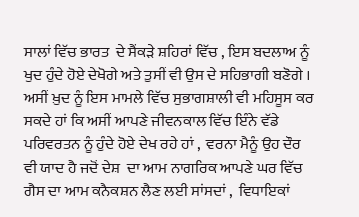ਸਾਲਾਂ ਵਿੱਚ ਭਾਰਤ  ਦੇ ਸੈਂਕੜੇ ਸ਼ਹਿਰਾਂ ਵਿੱਚ , ਇਸ ਬਦਲਾਅ ਨੂੰ ਖੁਦ ਹੁੰਦੇ ਹੋਏ ਦੇਖੋਗੇ ਅਤੇ ਤੁਸੀਂ ਵੀ ਉਸ ਦੇ ਸਹਿਭਾਗੀ ਬਣੋਗੇ ।  ਅਸੀਂ ਖ਼ੁਦ ਨੂੰ ਇਸ ਮਾਮਲੇ ਵਿੱਚ ਸੁਭਾਗਸ਼ਾਲੀ ਵੀ ਮਹਿਸੂਸ ਕਰ ਸਕਦੇ ਹਾਂ ਕਿ ਅਸੀਂ ਆਪਣੇ ਜੀਵਨਕਾਲ ਵਿੱਚ ਇੰਨੇ ਵੱਡੇ ਪਰਿਵਰਤਨ ਨੂੰ ਹੁੰਦੇ ਹੋਏ ਦੇਖ ਰਹੇ ਹਾਂ ,  ਵਰਨਾ ਮੈਨੂੰ ਉਹ ਦੌਰ ਵੀ ਯਾਦ ਹੈ ਜਦੋਂ ਦੇਸ਼  ਦਾ ਆਮ ਨਾਗਰਿਕ ਆਪਣੇ ਘਰ ਵਿੱਚ ਗੈਸ ਦਾ ਆਮ ਕਨੈਕਸ਼ਨ ਲੈਣ ਲਈ ਸਾਂਸਦਾਂ ,  ਵਿਧਾਇਕਾਂ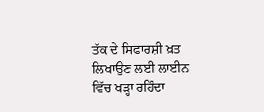ਤੱਕ ਦੇ ਸਿਫਾਰਸ਼ੀ ਖ਼ਤ ਲਿਖਾਉਣ ਲਈ ਲਾਈਨ ਵਿੱਚ ਖੜ੍ਹਾ ਰਹਿੰਦਾ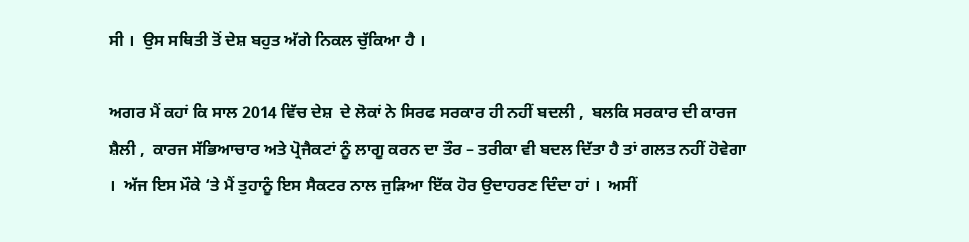ਸੀ ।  ਉਸ ਸਥਿਤੀ ਤੋਂ ਦੇਸ਼ ਬਹੁਤ ਅੱਗੇ ਨਿਕਲ ਚੁੱਕਿਆ ਹੈ ।

ਅਗਰ ਮੈਂ ਕਹਾਂ ਕਿ ਸਾਲ 2014 ਵਿੱਚ ਦੇਸ਼  ਦੇ ਲੋਕਾਂ ਨੇ ਸਿਰਫ ਸਰਕਾਰ ਹੀ ਨਹੀਂ ਬਦਲੀ ,  ਬਲਕਿ ਸਰਕਾਰ ਦੀ ਕਾਰਜ ਸ਼ੈਲੀ ,  ਕਾਰਜ ਸੱਭਿਆਚਾਰ ਅਤੇ ਪ੍ਰੋਜੈਕਟਾਂ ਨੂੰ ਲਾਗੂ ਕਰਨ ਦਾ ਤੌਰ – ਤਰੀਕਾ ਵੀ ਬਦਲ ਦਿੱਤਾ ਹੈ ਤਾਂ ਗਲਤ ਨਹੀਂ ਹੋਵੇਗਾ ।  ਅੱਜ ਇਸ ਮੌਕੇ ‘ਤੇ ਮੈਂ ਤੁਹਾਨੂੰ ਇਸ ਸੈਕਟਰ ਨਾਲ ਜੁੜਿਆ ਇੱਕ ਹੋਰ ਉਦਾਹਰਣ ਦਿੰਦਾ ਹਾਂ ।  ਅਸੀਂ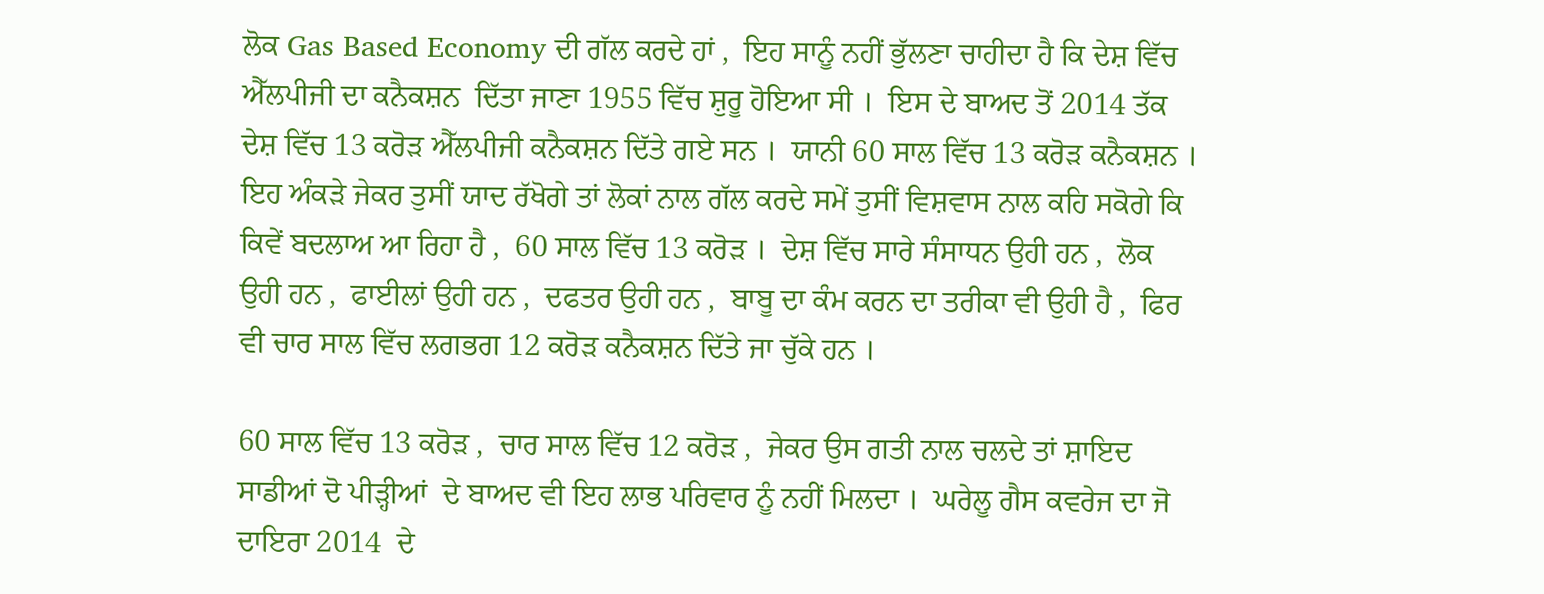ਲੋਕ Gas Based Economy ਦੀ ਗੱਲ ਕਰਦੇ ਹਾਂ ,  ਇਹ ਸਾਨੂੰ ਨਹੀਂ ਭੁੱਲਣਾ ਚਾਹੀਦਾ ਹੈ ਕਿ ਦੇਸ਼ ਵਿੱਚ ਐੱਲਪੀਜੀ ਦਾ ਕਨੈਕਸ਼ਨ  ਦਿੱਤਾ ਜਾਣਾ 1955 ਵਿੱਚ ਸ਼ੁਰੂ ਹੋਇਆ ਸੀ ।  ਇਸ ਦੇ ਬਾਅਦ ਤੋਂ 2014 ਤੱਕ ਦੇਸ਼ ਵਿੱਚ 13 ਕਰੋੜ ਐੱਲਪੀਜੀ ਕਨੈਕਸ਼ਨ ਦਿੱਤੇ ਗਏ ਸਨ ।  ਯਾਨੀ 60 ਸਾਲ ਵਿੱਚ 13 ਕਰੋੜ ਕਨੈਕਸ਼ਨ ।  ਇਹ ਅੰਕੜੇ ਜੇਕਰ ਤੁਸੀਂ ਯਾਦ ਰੱਖੋਗੇ ਤਾਂ ਲੋਕਾਂ ਨਾਲ ਗੱਲ ਕਰਦੇ ਸਮੇਂ ਤੁਸੀਂ ਵਿਸ਼ਵਾਸ ਨਾਲ ਕਹਿ ਸਕੋਗੇ ਕਿ ਕਿਵੇਂ ਬਦਲਾਅ ਆ ਰਿਹਾ ਹੈ ,  60 ਸਾਲ ਵਿੱਚ 13 ਕਰੋੜ ।  ਦੇਸ਼ ਵਿੱਚ ਸਾਰੇ ਸੰਸਾਧਨ ਉਹੀ ਹਨ ,  ਲੋਕ ਉਹੀ ਹਨ ,  ਫਾਈਲਾਂ ਉਹੀ ਹਨ ,  ਦਫਤਰ ਉਹੀ ਹਨ ,  ਬਾਬੂ ਦਾ ਕੰਮ ਕਰਨ ਦਾ ਤਰੀਕਾ ਵੀ ਉਹੀ ਹੈ ,  ਫਿਰ ਵੀ ਚਾਰ ਸਾਲ ਵਿੱਚ ਲਗਭਗ 12 ਕਰੋੜ ਕਨੈਕ‍ਸ਼ਨ ਦਿੱਤੇ ਜਾ ਚੁੱਕੇ ਹਨ ।

60 ਸਾਲ ਵਿੱਚ 13 ਕਰੋੜ ,  ਚਾਰ ਸਾਲ ਵਿੱਚ 12 ਕਰੋੜ ,  ਜੇਕਰ ਉਸ ਗਤੀ ਨਾਲ ਚਲਦੇ ਤਾਂ ਸ਼ਾਇਦ ਸਾਡੀਆਂ ਦੋ ਪੀੜ੍ਹੀਆਂ  ਦੇ ਬਾਅਦ ਵੀ ਇਹ ਲਾਭ ਪਰਿਵਾਰ ਨੂੰ ਨਹੀਂ ਮਿਲਦਾ ।  ਘਰੇਲੂ ਗੈਸ ਕਵਰੇਜ ਦਾ ਜੋ ਦਾਇਰਾ 2014  ਦੇ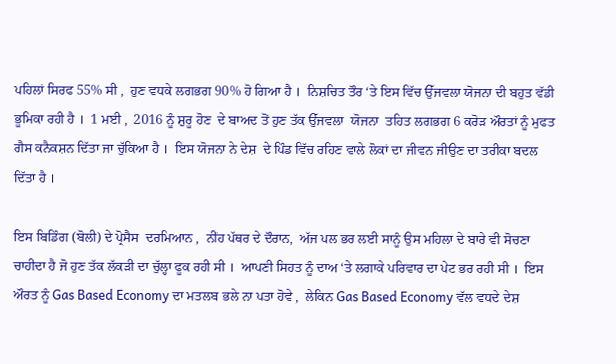ਪਹਿਲਾਂ ਸਿਰਫ 55% ਸੀ ,  ਹੁਣ ਵਧਕੇ ਲਗਭਗ 90% ਹੋ ਗਿਆ ਹੈ ।  ਨਿਸ਼ਚਿਤ ਤੌਰ ‘ਤੇ ਇਸ ਵਿੱਚ ਉੱਜਵਲਾ ਯੋਜਨਾ ਦੀ ਬਹੁਤ ਵੱਡੀ ਭੂਮਿਕਾ ਰਹੀ ਹੈ ।  1 ਮਈ ,  2016 ਨੂੰ ਸ਼ੁਰੂ ਹੋਣ  ਦੇ ਬਾਅਦ ਤੋਂ ਹੁਣ ਤੱਕ ਉੱਜਵਲਾ  ਯੋਜਨਾ  ਤਹਿਤ ਲਗਭਗ 6 ਕਰੋੜ ਔਰਤਾਂ ਨੂੰ ਮੁਫਤ ਗੈਸ ਕਨੈਕਸ਼ਨ ਦਿੱਤਾ ਜਾ ਚੁੱਕਿਆ ਹੈ ।  ਇਸ ਯੋਜਨਾ ਨੇ ਦੇਸ਼  ਦੇ ਪਿੰਡ ਵਿੱਚ ਰਹਿਣ ਵਾਲੇ ਲੋਕਾਂ ਦਾ ਜੀਵਨ ਜੀਉਣ ਦਾ ਤਰੀਕਾ ਬਦਲ ਦਿੱਤਾ ਹੈ ।

ਇਸ ਬਿਡਿੰਗ (ਬੋਲੀ) ਦੇ ਪ੍ਰੋਸੈਸ  ਦਰਮਿਆਨ ,  ਨੀਂਹ ਪੱਥਰ ਦੇ ਦੌਰਾਨ,  ਅੱਜ ਪਲ ਭਰ ਲਈ ਸਾਨੂੰ ਉਸ ਮਹਿਲਾ ਦੇ ਬਾਰੇ ਵੀ ਸੋਚਣਾ ਚਾਹੀਦਾ ਹੈ ਜੋ ਹੁਣ ਤੱਕ ਲੱਕੜੀ ਦਾ ਚੁੱਲ੍ਹਾ ਫੂਕ ਰਹੀ ਸੀ ।  ਆਪਣੀ ਸਿਹਤ ਨੂੰ ਦਾਅ ‘ਤੇ ਲਗਾਕੇ ਪਰਿਵਾਰ ਦਾ ਪੇਟ ਭਰ ਰਹੀ ਸੀ ।  ਇਸ ਔਰਤ ਨੂੰ Gas Based Economy ਦਾ ਮਤਲਬ ਭਲੇ ਨਾ ਪਤਾ ਹੋਵੇ ,  ਲੇਕਿਨ Gas Based Economy ਵੱਲ ਵਧਦੇ ਦੇਸ਼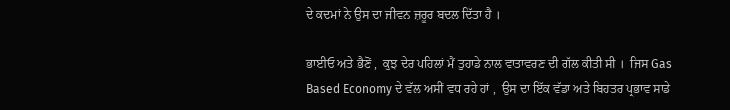ਦੇ ਕਦਮਾਂ ਨੇ ਉਸ ਦਾ ਜੀਵਨ ਜ਼ਰੂਰ ਬਦਲ ਦਿੱਤਾ ਹੈ ।

ਭਾਈਓ ਅਤੇ ਭੈਣੋਂ ,  ਕੁਝ ਦੇਰ ਪਹਿਲਾਂ ਮੈਂ ਤੁਹਾਡੇ ਨਾਲ ਵਾਤਾਵਰਣ ਦੀ ਗੱਲ ਕੀਤੀ ਸੀ ।  ਜਿਸ Gas Based Economy ਦੇ ਵੱਲ ਅਸੀਂ ਵਧ ਰਹੇ ਹਾਂ ,  ਉਸ ਦਾ ਇੱਕ ਵੱਡਾ ਅਤੇ ਬਿਹਤਰ ਪ੍ਰਭਾਵ ਸਾਡੇ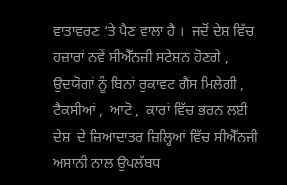ਵਾਤਾਵਰਣ ‘ਤੇ ਪੈਣ ਵਾਲਾ ਹੈ ।  ਜਦੋਂ ਦੇਸ਼ ਵਿੱਚ ਹਜ਼ਾਰਾਂ ਨਵੇਂ ਸੀਐੱਨਜੀ ਸਟੇਸ਼ਨ ਹੋਣਗੇ ,  ਉਦਯੋਗਾਂ ਨੂੰ ਬਿਨਾਂ ਰੁਕਾਵਟ ਗੈਸ ਮਿਲੇਗੀ ,  ਟੈਕਸੀਆਂ ,  ਆਟੋ ,  ਕਾਰਾਂ ਵਿੱਚ ਭਰਨ ਲਈ ਦੇਸ਼  ਦੇ ਜ਼ਿਆਦਾਤਰ ਜ਼ਿਲ੍ਹਿਆਂ ਵਿੱਚ ਸੀਐੱਨਜੀ ਅਸਾਨੀ ਨਾਲ ਉਪਲੱਬਧ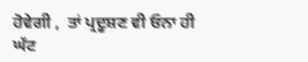ਹੋਵੇਗੀ ,  ਤਾਂ ਪ੍ਰਦੂਸ਼ਣ ਵੀ ਓਨਾ ਹੀ ਘੱਟ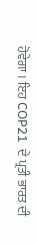ਹੋਵੇਗਾ । ਇਹ COP21  ਦੇ ਪ੍ਰਤੀ ਭਾਰਤ ਦੀ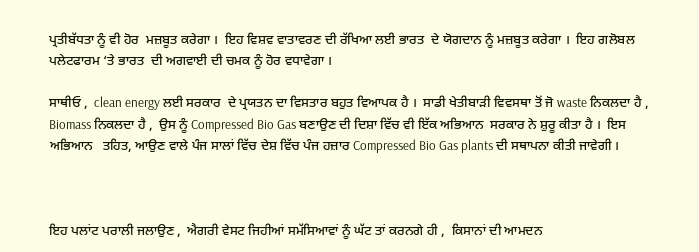ਪ੍ਰਤੀਬੱਧਤਾ ਨੂੰ ਵੀ ਹੋਰ  ਮਜ਼ਬੂਤ ਕਰੇਗਾ ।  ਇਹ ਵਿਸ਼ਵ ਵਾਤਾਵਰਣ ਦੀ ਰੱਖਿਆ ਲਈ ਭਾਰਤ  ਦੇ ਯੋਗਦਾਨ ਨੂੰ ਮਜ਼ਬੂਤ ਕਰੇਗਾ ।  ਇਹ ਗਲੋਬਲ ਪਲੇਟਫਾਰਮ ‘ਤੇ ਭਾਰਤ  ਦੀ ਅਗਵਾਈ ਦੀ ਚਮਕ ਨੂੰ ਹੋਰ ਵਧਾਵੇਗਾ ।

ਸਾਥੀਓ ,  clean energy ਲਈ ਸਰਕਾਰ  ਦੇ ਪ੍ਰਯਤਨ ਦਾ ਵਿਸਤਾਰ ਬਹੁਤ ਵਿਆਪਕ ਹੈ ।  ਸਾਡੀ ਖੇਤੀਬਾੜੀ ਵਿਵਸਥਾ ਤੋਂ ਜੋ waste ਨਿਕਲਦਾ ਹੈ ,  Biomass ਨਿਕਲਦਾ ਹੈ ,  ਉਸ ਨੂੰ Compressed Bio Gas ਬਣਾਉਣ ਦੀ ਦਿਸ਼ਾ ਵਿੱਚ ਵੀ ਇੱਕ ਅਭਿਆਨ  ਸਰਕਾਰ ਨੇ ਸ਼ੁਰੂ ਕੀਤਾ ਹੈ ।  ਇਸ ਅਭਿਆਨ   ਤਹਿਤ, ਆਉਣ ਵਾਲੇ ਪੰਜ ਸਾਲਾਂ ਵਿੱਚ ਦੇਸ਼ ਵਿੱਚ ਪੰਜ ਹਜ਼ਾਰ Compressed Bio Gas plants ਦੀ ਸਥਾਪਨਾ ਕੀਤੀ ਜਾਵੇਗੀ ।



ਇਹ ਪਲਾਂਟ ਪਰਾਲੀ ਜਲਾਉਣ ,  ਐਗਰੀ ਵੇਸਟ ਜਿਹੀਆਂ ਸਮੱਸਿਆਵਾਂ ਨੂੰ ਘੱਟ ਤਾਂ ਕਰਨਗੇ ਹੀ ,  ਕਿਸਾਨਾਂ ਦੀ ਆਮਦਨ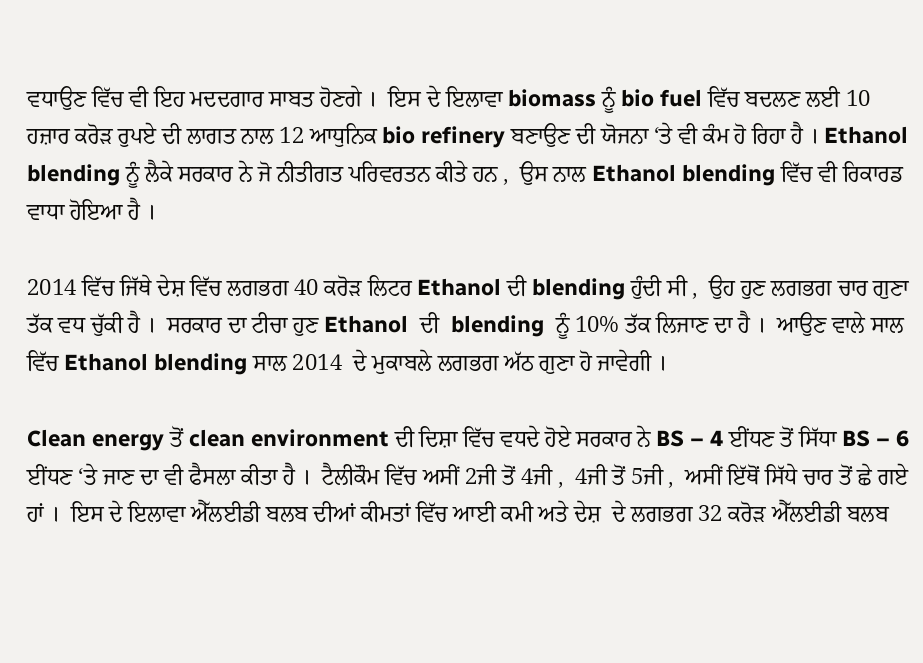ਵਧਾਉਣ ਵਿੱਚ ਵੀ ਇਹ ਮਦਦਗਾਰ ਸਾਬਤ ਹੋਣਗੇ ।  ਇਸ ਦੇ ਇਲਾਵਾ biomass ਨੂੰ bio fuel ਵਿੱਚ ਬਦਲਣ ਲਈ 10 ਹਜ਼ਾਰ ਕਰੋੜ ਰੁਪਏ ਦੀ ਲਾਗਤ ਨਾਲ 12 ਆਧੁਨਿਕ bio refinery ਬਣਾਉਣ ਦੀ ਯੋਜਨਾ ‘ਤੇ ਵੀ ਕੰਮ ਹੋ ਰਿਹਾ ਹੈ । Ethanol blending ਨੂੰ ਲੈਕੇ ਸਰਕਾਰ ਨੇ ਜੋ ਨੀਤੀਗਤ ਪਰਿਵਰਤਨ ਕੀਤੇ ਹਨ ,  ਉਸ ਨਾਲ Ethanol blending ਵਿੱਚ ਵੀ ਰਿਕਾਰਡ ਵਾਧਾ ਹੋਇਆ ਹੈ ।

2014 ਵਿੱਚ ਜਿੱਥੇ ਦੇਸ਼ ਵਿੱਚ ਲਗਭਗ 40 ਕਰੋੜ ਲਿਟਰ Ethanol ਦੀ blending ਹੁੰਦੀ ਸੀ ,  ਉਹ ਹੁਣ ਲਗਭਗ ਚਾਰ ਗੁਣਾ ਤੱਕ ਵਧ ਚੁੱਕੀ ਹੈ ।  ਸਰਕਾਰ ਦਾ ਟੀਚਾ ਹੁਣ Ethanol  ਦੀ  blending  ਨੂੰ 10% ਤੱਕ ਲਿਜਾਣ ਦਾ ਹੈ ।  ਆਉਣ ਵਾਲੇ ਸਾਲ ਵਿੱਚ Ethanol blending ਸਾਲ 2014  ਦੇ ਮੁਕਾਬਲੇ ਲਗਭਗ ਅੱਠ ਗੁਣਾ ਹੋ ਜਾਵੇਗੀ ।

Clean energy ਤੋਂ clean environment ਦੀ ਦਿਸ਼ਾ ਵਿੱਚ ਵਧਦੇ ਹੋਏ ਸਰਕਾਰ ਨੇ BS – 4 ਈਂਧਣ ਤੋਂ ਸਿੱਧਾ BS – 6 ਈਂਧਣ ‘ਤੇ ਜਾਣ ਦਾ ਵੀ ਫੈਸਲਾ ਕੀਤਾ ਹੈ ।  ਟੈਲੀਕੌਮ ਵਿੱਚ ਅਸੀਂ 2ਜੀ ਤੋਂ 4ਜੀ ,  4ਜੀ ਤੋਂ 5ਜੀ ,  ਅਸੀਂ ਇੱਥੋਂ ਸਿੱਧੇ ਚਾਰ ਤੋਂ ਛੇ ਗਏ ਹਾਂ ।  ਇਸ ਦੇ ਇਲਾਵਾ ਐੱਲਈਡੀ ਬਲਬ ਦੀਆਂ ਕੀਮਤਾਂ ਵਿੱਚ ਆਈ ਕਮੀ ਅਤੇ ਦੇਸ਼  ਦੇ ਲਗਭਗ 32 ਕਰੋੜ ਐੱਲਈਡੀ ਬਲਬ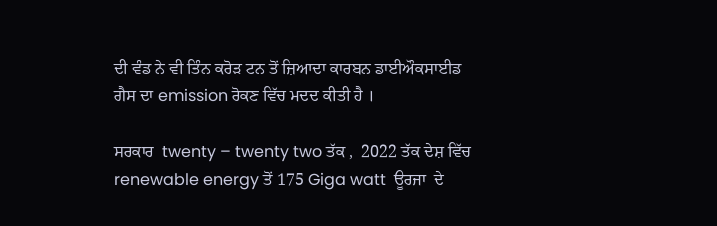ਦੀ ਵੰਡ ਨੇ ਵੀ ਤਿੰਨ ਕਰੋੜ ਟਨ ਤੋਂ ਜ਼ਿਆਦਾ ਕਾਰਬਨ ਡਾਈਔਕਸਾਈਡ ਗੈਸ ਦਾ emission ਰੋਕਣ ਵਿੱਚ ਮਦਦ ਕੀਤੀ ਹੈ ।

ਸਰਕਾਰ  twenty – twenty two ਤੱਕ ,  2022 ਤੱਕ ਦੇਸ਼ ਵਿੱਚ renewable energy ਤੋਂ 175 Giga watt  ਊਰਜਾ  ਦੇ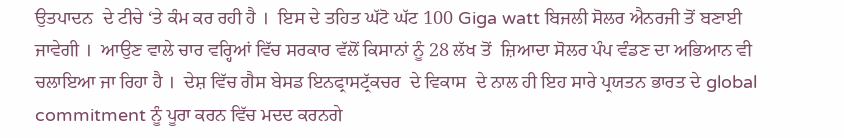ਉਤਪਾਦਨ  ਦੇ ਟੀਚੇ ‘ਤੇ ਕੰਮ ਕਰ ਰਹੀ ਹੈ ।  ਇਸ ਦੇ ਤਹਿਤ ਘੱਟੋ ਘੱਟ 100 Giga watt ਬਿਜਲੀ ਸੋਲਰ ਐਨਰਜੀ ਤੋਂ ਬਣਾਈ ਜਾਵੇਗੀ ।  ਆਉਣ ਵਾਲੇ ਚਾਰ ਵਰ੍ਹਿਆਂ ਵਿੱਚ ਸਰਕਾਰ ਵੱਲੋਂ ਕਿਸਾਨਾਂ ਨੂੰ 28 ਲੱਖ ਤੋਂ  ਜ਼ਿਆਦਾ ਸੋਲਰ ਪੰਪ ਵੰਡਣ ਦਾ ਅਭਿਆਨ ਵੀ ਚਲਾਇਆ ਜਾ ਰਿਹਾ ਹੈ ।  ਦੇਸ਼ ਵਿੱਚ ਗੈਸ ਬੇਸਡ ਇਨਫ੍ਰਾਸਟ੍ਰੱਕਚਰ  ਦੇ ਵਿਕਾਸ  ਦੇ ਨਾਲ ਹੀ ਇਹ ਸਾਰੇ ਪ੍ਰਯਤਨ ਭਾਰਤ ਦੇ global commitment ਨੂੰ ਪੂਰਾ ਕਰਨ ਵਿੱਚ ਮਦਦ ਕਰਨਗੇ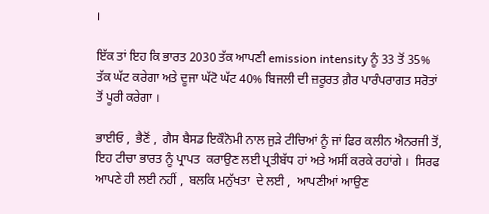।

ਇੱਕ ਤਾਂ ਇਹ ਕਿ ਭਾਰਤ 2030 ਤੱਕ ਆਪਣੀ emission intensity ਨੂੰ 33 ਤੋਂ 35% ਤੱਕ ਘੱਟ ਕਰੇਗਾ ਅਤੇ ਦੂਜਾ ਘੱਟੋ ਘੱਟ 40% ਬਿਜਲੀ ਦੀ ਜ਼ਰੂਰਤ ਗ਼ੈਰ ਪਾਰੰਪਰਾਗਤ ਸਰੋਤਾਂ ਤੋਂ ਪੂਰੀ ਕਰੇਗਾ ।

ਭਾਈਓ ,  ਭੈਣੋਂ ,  ਗੈਸ ਬੈਸਡ ਇਕੌਨੋਮੀ ਨਾਲ ਜੁੜੇ ਟੀਚਿਆਂ ਨੂੰ ਜਾਂ ਫਿਰ ਕਲੀਨ ਐਨਰਜੀ ਤੋਂ,  ਇਹ ਟੀਚਾ ਭਾਰਤ ਨੂੰ ਪ੍ਰਾਪਤ  ਕਰਾਉਣ ਲਈ ਪ੍ਰਤੀਬੱਧ ਹਾਂ ਅਤੇ ਅਸੀਂ ਕਰਕੇ ਰਹਾਂਗੇ ।  ਸਿਰਫ ਆਪਣੇ ਹੀ ਲਈ ਨਹੀਂ ,  ਬਲਕਿ ਮਨੁੱਖਤਾ  ਦੇ ਲਈ ,  ਆਪਣੀਆਂ ਆਉਣ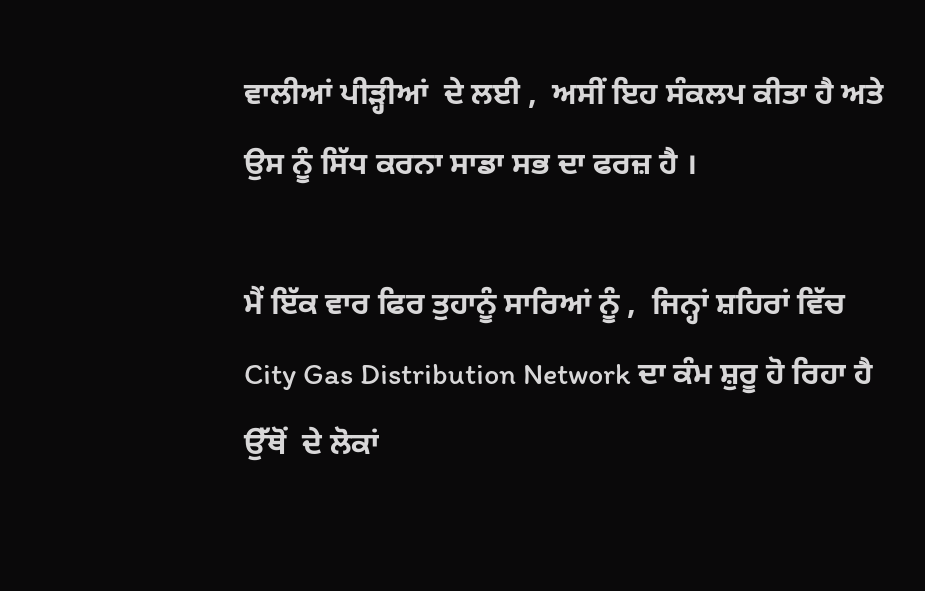ਵਾਲੀਆਂ ਪੀੜ੍ਹੀਆਂ  ਦੇ ਲਈ ,  ਅਸੀਂ ਇਹ ਸੰਕਲਪ ਕੀਤਾ ਹੈ ਅਤੇ ਉਸ ਨੂੰ ਸਿੱਧ ਕਰਨਾ ਸਾਡਾ ਸਭ ਦਾ ਫਰਜ਼ ਹੈ ।

ਮੈਂ ਇੱਕ ਵਾਰ ਫਿਰ ਤੁਹਾਨੂੰ ਸਾਰਿਆਂ ਨੂੰ ,  ਜਿਨ੍ਹਾਂ ਸ਼ਹਿਰਾਂ ਵਿੱਚ City Gas Distribution Network ਦਾ ਕੰਮ ਸ਼ੁਰੂ ਹੋ ਰਿਹਾ ਹੈ ਉੱਥੋਂ  ਦੇ ਲੋਕਾਂ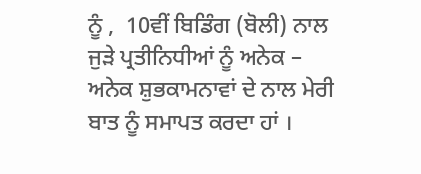ਨੂੰ ,  10ਵੀਂ ਬਿਡਿੰਗ (ਬੋਲੀ) ਨਾਲ  ਜੁੜੇ ਪ੍ਰਤੀਨਿਧੀਆਂ ਨੂੰ ਅਨੇਕ – ਅਨੇਕ ਸ਼ੁਭਕਾਮਨਾਵਾਂ ਦੇ ਨਾਲ ਮੇਰੀ ਬਾਤ ਨੂੰ ਸਮਾਪਤ ਕਰਦਾ ਹਾਂ ।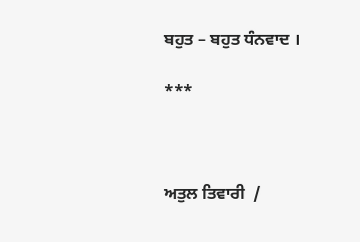ਬਹੁਤ – ਬਹੁਤ ਧੰਨਵਾਦ ।

***



ਅਤੁਲ ਤਿਵਾਰੀ  /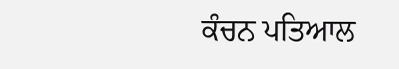ਕੰਚਨ ਪਤਿਆਲ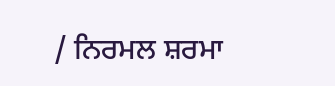/ ਨਿਰਮਲ ਸ਼ਰਮਾ